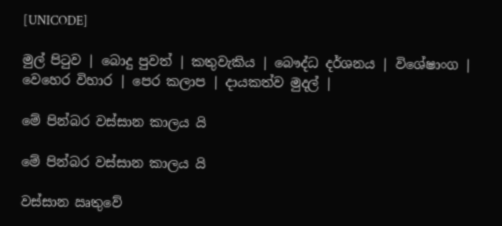[UNICODE]

මුල් පිටුව | බොදු පුවත් | කතුවැකිය | බෞද්ධ දර්ශනය | විශේෂාංග | වෙහෙර විහාර | පෙර කලාප | දායකත්ව මුදල් |

මේ පින්බර වස්සාන කාලය යි

මේ පින්බර වස්සාන කාලය යි

වස්සාන ඍතුවේ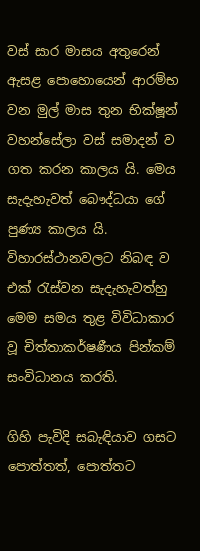වස් සාර මාසය අතුරෙන් ඇසළ පොහොයෙන් ආරම්භ වන මුල් මාස තුන භික්ෂූන් වහන්සේලා වස් සමාදන් ව ගත කරන කාලය යි. මෙය සැදැහැවත් බෞද්ධයා ගේ පුණ්‍ය කාලය යි. විහාරස්ථානවලට නිබඳ ව එක් රැස්වන සැදැහැවත්හු මෙම සමය තුළ විවිධාකාර වූ චිත්තාකර්ෂණීය පින්කම් සංවිධානය කරති.

ගිහි පැවිදි සබැඳියාව ගසට පොත්තත්, පොත්තට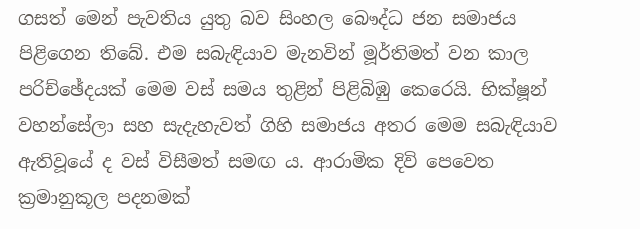ගසත් මෙන් පැවතිය යුතු බව සිංහල බෞද්ධ ජන සමාජය පිළිගෙන තිබේ. එම සබැඳියාව මැනවින් මූර්තිමත් වන කාල පරිච්ඡේදයක් මෙම වස් සමය තුළින් පිළිබිඹු කෙරෙයි. භික්ෂූන් වහන්සේලා සහ සැදැහැවත් ගිහි සමාජය අතර මෙම සබැඳියාව ඇතිවූයේ ද වස් විසීමත් සමඟ ය. ආරාමික දිවි පෙවෙත ක්‍රමානුකූල පදනමක්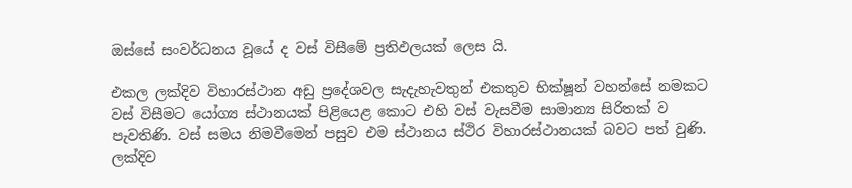ඔස්සේ සංවර්ධනය වූයේ ද වස් විසීමේ ප්‍රතිඵලයක් ලෙස යි.

එකල ලක්දිව විහාරස්ථාන අඩු ප්‍රදේශවල සැදැහැවතුන් එකතුව භික්ෂූන් වහන්සේ නමකට වස් විසීමට යෝග්‍ය ස්ථානයක් පිළියෙළ කොට එහි වස් වැසවීම සාමාන්‍ය සිරිතක් ව පැවතිණි. වස් සමය නිමවීමෙන් පසුව එම ස්ථානය ස්ථිර විහාරස්ථානයක් බවට පත් වුණි. ලක්දිව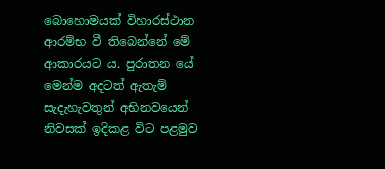බොහොමයක් විහාරස්ථාන ආරම්භ වී තිබෙන්නේ මේ ආකාරයට ය. පුරාතන යේ මෙන්ම අදටත් ඇතැම් සැදැහැවතුන් අභිනවයෙන් නිවසක් ඉදිකළ විට පළමුව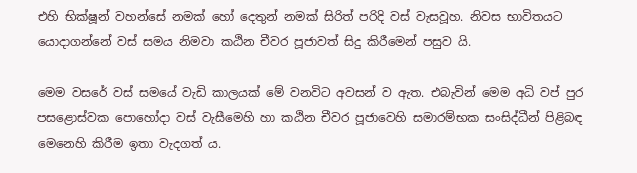එහි භික්ෂූන් වහන්සේ නමක් හෝ දෙතුන් නමක් සිරිත් පරිදි වස් වැසවූහ. නිවස භාවිතයට යොදාගන්නේ වස් සමය නිමවා කඨින චීවර පූජාවත් සිදු කිරීමෙන් පසුව යි.

මෙම වසරේ වස් සමයේ වැඩි කාලයක් මේ වනවිට අවසන් ව ඇත. එබැවින් මෙම අධි වප් පුර පසළොස්වක පොහෝදා වස් වැසීමෙහි හා කඨින චීවර පූජාවෙහි සමාරම්භක සංසිද්ධීන් පිළිබඳ මෙනෙහි කිරීම ඉතා වැදගත් ය.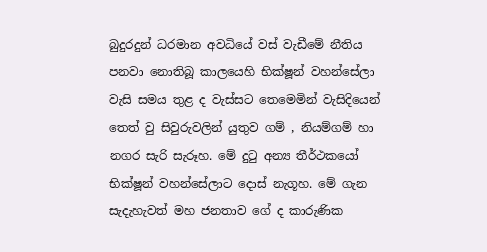බුදුරදුන් ධරමාන අවධියේ වස් වැඩීමේ නීතිය පනවා නොතිබූ කාලයෙහි භික්ෂූන් වහන්සේලා වැසි සමය තුළ ද වැස්සට තෙමෙමින් වැසිදියෙන් තෙත් වු සිවුරුවලින් යුතුව ගම් , නියම්ගම් හා නගර සැරි සැරූහ. මේ දුටු අන්‍ය තීර්ථකයෝ භික්ෂූන් වහන්සේලාට දොස් නැගූහ. මේ ගැන සැදැහැවත් මහ ජනතාව ගේ ද කාරුණික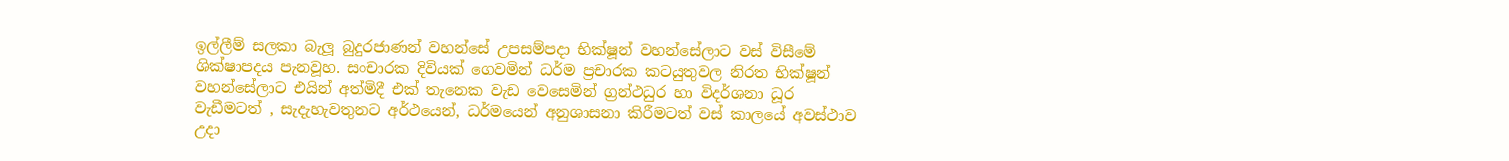ඉල්ලීම් සලකා බැලූ බුදුරජාණන් වහන්සේ උපසම්පදා භික්ෂූන් වහන්සේලාට වස් විසීමේ ශික්ෂාපදය පැනවූහ. සංචාරක දිවියක් ගෙවමින් ධර්ම ප්‍රචාරක කටයුතුවල නිරත භික්ෂූන් වහන්සේලාට එයින් අත්මිදී එක් තැනෙක වැඩ වෙසෙමින් ග්‍රන්ථධුර හා විදර්ශනා ධූර වැඩීමටත් , සැදැහැවතුනට අර්ථයෙන්, ධර්මයෙන් අනුශාසනා කිරීමටත් වස් කාලයේ අවස්ථාව උදා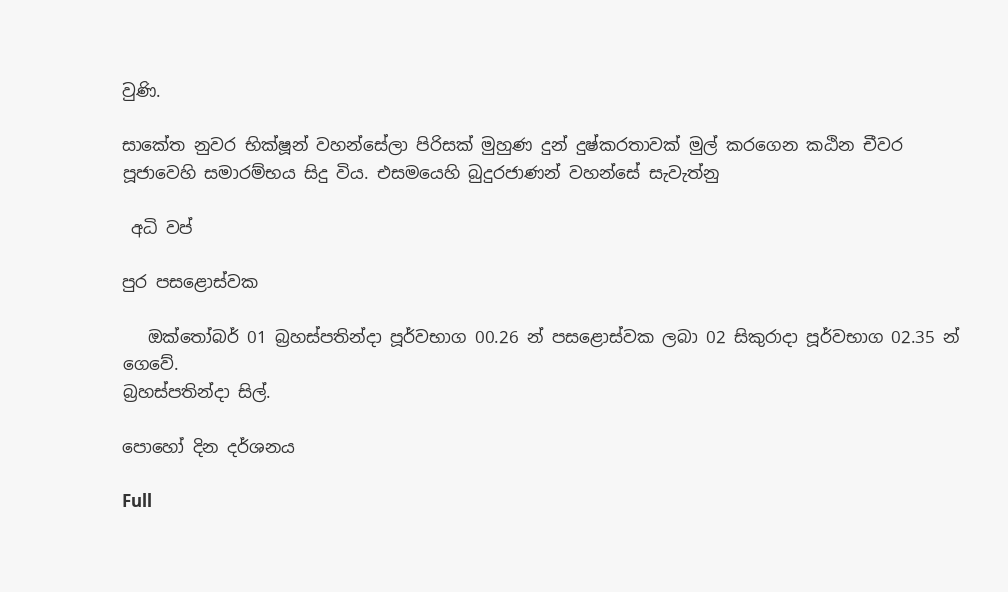වුණි.

සාකේත නුවර භික්ෂූන් වහන්සේලා පිරිසක් මුහුණ දුන් දුෂ්කරතාවක් මුල් කරගෙන කඨින චීවර පූජාවෙහි සමාරම්භය සිදු විය. එසමයෙහි බුදුරජාණන් වහන්සේ සැවැත්නු

 අධි වප්

පුර පසළොස්වක

   ඔක්තෝබර් 01 බ්‍රහස්පතින්දා පූර්වභාග 00.26 න් පසළොස්වක ලබා 02 සිකුරාදා පූර්වභාග 02.35 න් ගෙවේ.
බ්‍රහස්පතින්දා සිල්.

පොහෝ දින දර්ශනය

Full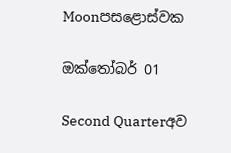Moonපසළොස්වක

ඔක්තෝබර් 01

Second Quarterඅව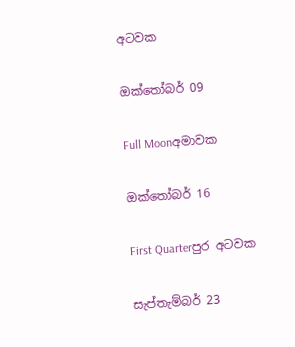අටවක

ඔක්තෝබර් 09

Full Moonඅමාවක

ඔක්තෝබර් 16

First Quarterපුර අටවක

සැප්තැම්බර් 23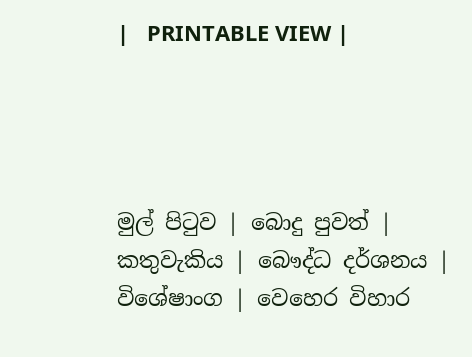|   PRINTABLE VIEW |




මුල් පිටුව | බොදු පුවත් | කතුවැකිය | බෞද්ධ දර්ශනය | විශේෂාංග | වෙහෙර විහාර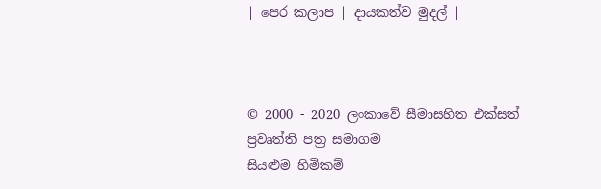| පෙර කලාප | දායකත්ව මුදල් |



© 2000 - 2020 ලංකාවේ සීමාසහිත එක්සත් ප්‍රවෘත්ති පත්‍ර සමාගම
සියළුම හිමිකම්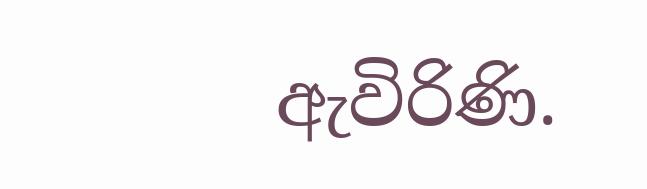ඇවිරිණි.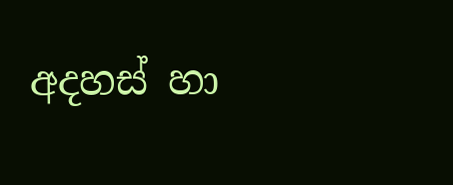අදහස් හා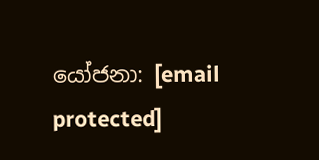යෝජනා: [email protected]